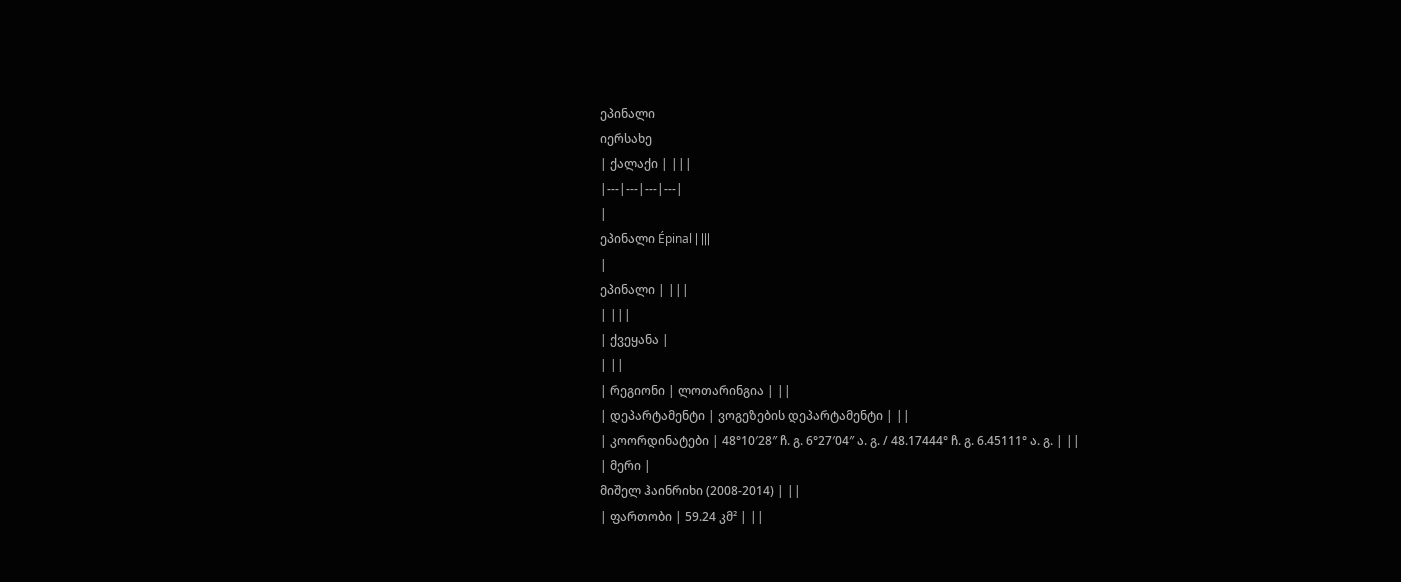ეპინალი
იერსახე
| ქალაქი | |||
|---|---|---|---|
|
ეპინალი Épinal | |||
|
ეპინალი | |||
| |||
| ქვეყანა |
| ||
| რეგიონი | ლოთარინგია | ||
| დეპარტამენტი | ვოგეზების დეპარტამენტი | ||
| კოორდინატები | 48°10′28″ ჩ. გ. 6°27′04″ ა. გ. / 48.17444° ჩ. გ. 6.45111° ა. გ. | ||
| მერი |
მიშელ ჰაინრიხი (2008-2014) | ||
| ფართობი | 59.24 კმ² | ||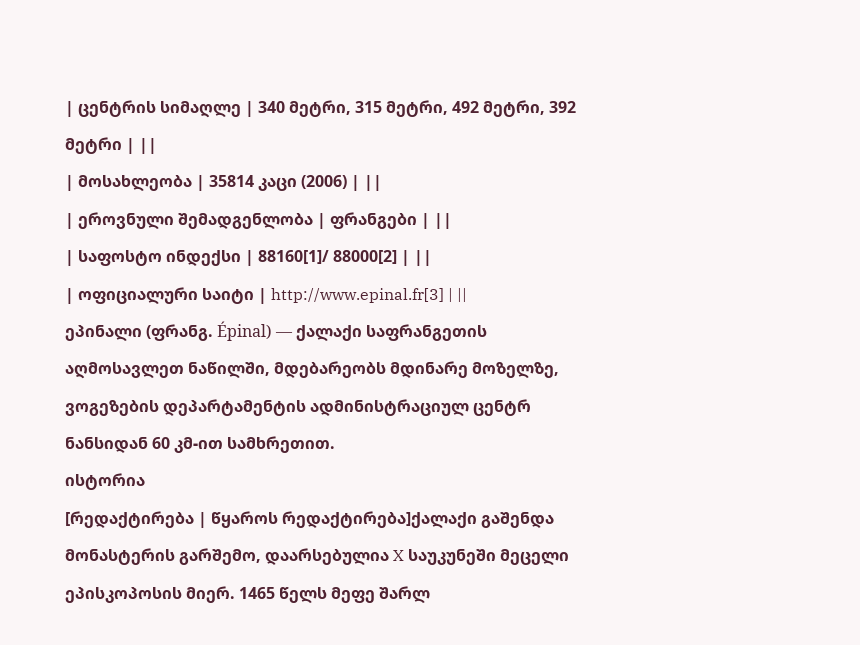| ცენტრის სიმაღლე | 340 მეტრი, 315 მეტრი, 492 მეტრი, 392 მეტრი | ||
| მოსახლეობა | 35814 კაცი (2006) | ||
| ეროვნული შემადგენლობა | ფრანგები | ||
| საფოსტო ინდექსი | 88160[1]/ 88000[2] | ||
| ოფიციალური საიტი | http://www.epinal.fr[3] | ||
ეპინალი (ფრანგ. Épinal) — ქალაქი საფრანგეთის აღმოსავლეთ ნაწილში, მდებარეობს მდინარე მოზელზე, ვოგეზების დეპარტამენტის ადმინისტრაციულ ცენტრ ნანსიდან 60 კმ-ით სამხრეთით.
ისტორია
[რედაქტირება | წყაროს რედაქტირება]ქალაქი გაშენდა მონასტერის გარშემო, დაარსებულია X საუკუნეში მეცელი ეპისკოპოსის მიერ. 1465 წელს მეფე შარლ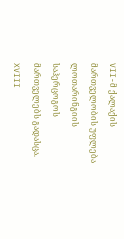VII-მ ქალაქის მართველობის უფლება ლოთარინგიის საჰერცოგოს მართველებს გადასცა. XVIII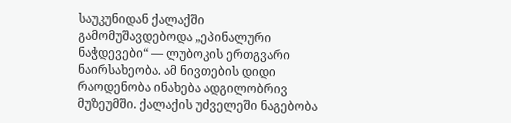საუკუნიდან ქალაქში გამომუშავდებოდა „ეპინალური ნაჭდევები“ — ლუბოკის ერთგვარი ნაირსახეობა. ამ ნივთების დიდი რაოდენობა ინახება ადგილობრივ მუზეუმში. ქალაქის უძველეში ნაგებობა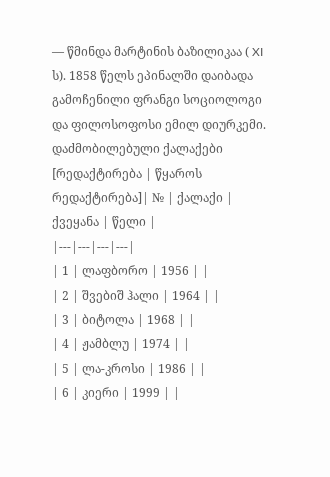— წმინდა მარტინის ბაზილიკაა ( XI ს). 1858 წელს ეპინალში დაიბადა გამოჩენილი ფრანგი სოციოლოგი და ფილოსოფოსი ემილ დიურკემი.
დაძმობილებული ქალაქები
[რედაქტირება | წყაროს რედაქტირება]| № | ქალაქი | ქვეყანა | წელი |
|---|---|---|---|
| 1 | ლაფბორო | 1956 | |
| 2 | შვებიშ ჰალი | 1964 | |
| 3 | ბიტოლა | 1968 | |
| 4 | ჟამბლუ | 1974 | |
| 5 | ლა-კროსი | 1986 | |
| 6 | კიერი | 1999 | |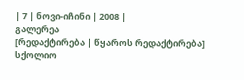| 7 | ნოვი-იჩინი | 2008 |
გალერეა
[რედაქტირება | წყაროს რედაქტირება]
სქოლიო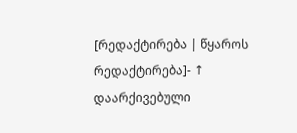[რედაქტირება | წყაროს რედაქტირება]- ↑ დაარქივებული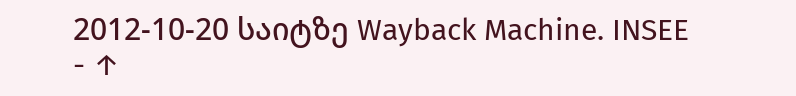2012-10-20 საიტზე Wayback Machine. INSEE
- ↑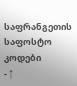საფრანგეთის საფოსტო კოდები
- ↑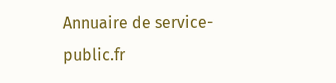Annuaire de service-public.fr